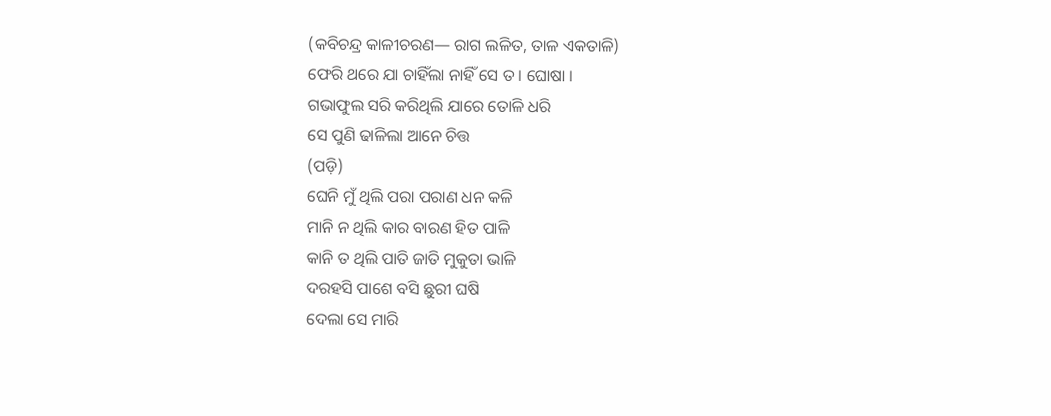(କବିଚନ୍ଦ୍ର କାଳୀଚରଣ— ରାଗ ଲଳିତ, ତାଳ ଏକତାଳି)
ଫେରି ଥରେ ଯା ଚାହିଁଲା ନାହିଁ ସେ ତ । ଘୋଷା ।
ଗଭାଫୁଲ ସରି କରିଥିଲି ଯାରେ ତୋଳି ଧରି
ସେ ପୁଣି ଢାଳିଲା ଆନେ ଚିତ୍ତ
(ପଡ଼ି)
ଘେନି ମୁଁ ଥିଲି ପରା ପରାଣ ଧନ କଳି
ମାନି ନ ଥିଲି କାର ବାରଣ ହିତ ପାଳି
କାନି ତ ଥିଲି ପାତି ଜାତି ମୁକୁତା ଭାଳି
ଦରହସି ପାଶେ ବସି ଛୁରୀ ଘଷି
ଦେଲା ସେ ମାରି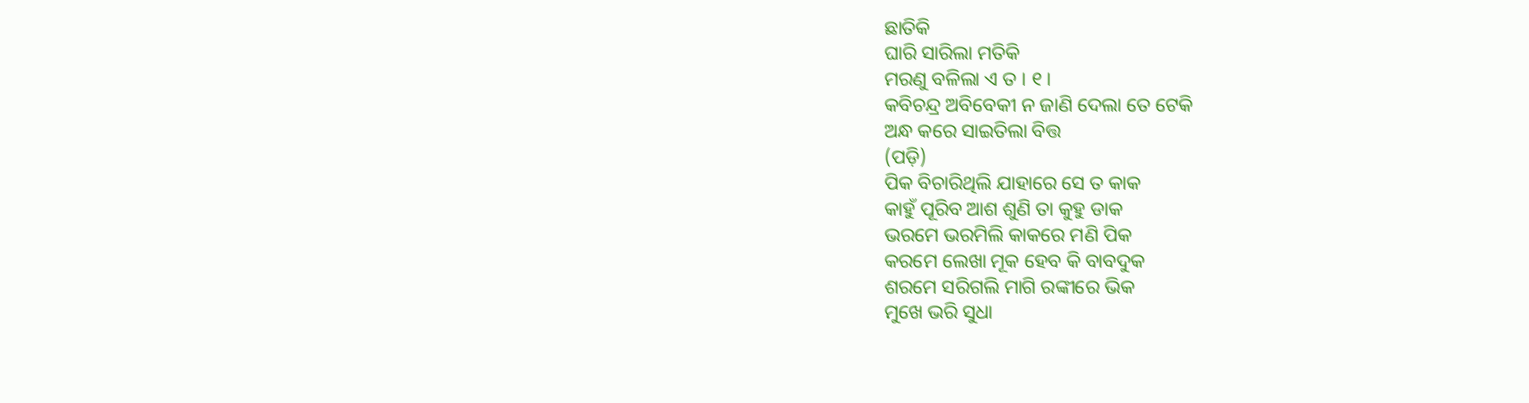ଛାତିକି
ଘାରି ସାରିଲା ମତିକି
ମରଣୁ ବଳିଲା ଏ ତ । ୧ ।
କବିଚନ୍ଦ୍ର ଅବିବେକୀ ନ ଜାଣି ଦେଲା ତେ ଟେକି
ଅନ୍ଧ କରେ ସାଇତିଲା ବିତ୍ତ
(ପଡ଼ି)
ପିକ ବିଚାରିଥିଲି ଯାହାରେ ସେ ତ କାକ
କାହୁଁ ପୂରିବ ଆଶ ଶୁଣି ତା କୁହୁ ଡାକ
ଭରମେ ଭରମିଲି କାକରେ ମଣି ପିକ
କରମେ ଲେଖା ମୂକ ହେବ କି ବାବଦୁକ
ଶରମେ ସରିଗଲି ମାଗି ରଙ୍କୀରେ ଭିକ
ମୁଖେ ଭରି ସୁଧା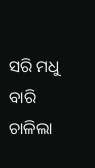ସରି ମଧୁ ବାରି
ଚାଳିଲା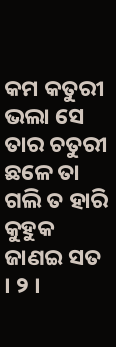କମ କତୁରୀ
ଭଲା ସେ ତାର ଚତୁରୀ
ଛଳେ ତା ଗଲି ତ ହାରି
କୁହୁକ ଜାଣଇ ସତ । ୨ ।